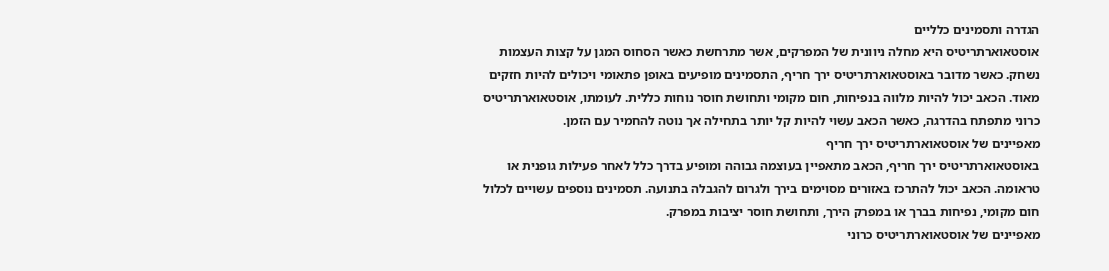הגדרה ותסמינים כלליים
אוסטאוארתריטיס היא מחלה ניוונית של המפרקים, אשר מתרחשת כאשר הסחוס המגן על קצות העצמות נשחק. כאשר מדובר באוסטאוארתריטיס ירך חריף, התסמינים מופיעים באופן פתאומי ויכולים להיות חזקים מאוד. הכאב יכול להיות מלווה בנפיחות, חום מקומי ותחושת חוסר נוחות כללית. לעומתו, אוסטאוארתריטיס כרוני מתפתח בהדרגה, כאשר הכאב עשוי להיות קל יותר בתחילה אך נוטה להחמיר עם הזמן.
מאפיינים של אוסטאוארתריטיס ירך חריף
באוסטאוארתריטיס ירך חריף, הכאב מתאפיין בעוצמה גבוהה ומופיע בדרך כלל לאחר פעילות גופנית או טראומה. הכאב יכול להתרכז באזורים מסוימים בירך ולגרום להגבלה בתנועה. תסמינים נוספים עשויים לכלול חום מקומי, נפיחות בברך או במפרק הירך, ותחושת חוסר יציבות במפרק.
מאפיינים של אוסטאוארתריטיס כרוני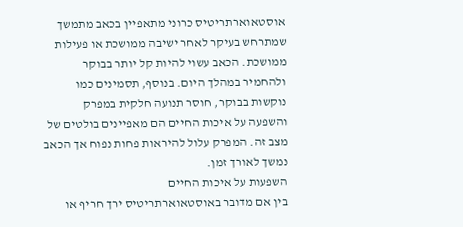אוסטאוארתריטיס כרוני מתאפיין בכאב מתמשך שמתרחש בעיקר לאחר ישיבה ממושכת או פעילות ממושכת. הכאב עשוי להיות קל יותר בבוקר ולהחמיר במהלך היום. בנוסף, תסמינים כמו נוקשות בבוקר, חוסר תנועה חלקית במפרק והשפעה על איכות החיים הם מאפיינים בולטים של מצב זה. המפרק עלול להיראות פחות נפוח אך הכאב נמשך לאורך זמן.
השפעות על איכות החיים
בין אם מדובר באוסטאוארתריטיס ירך חריף או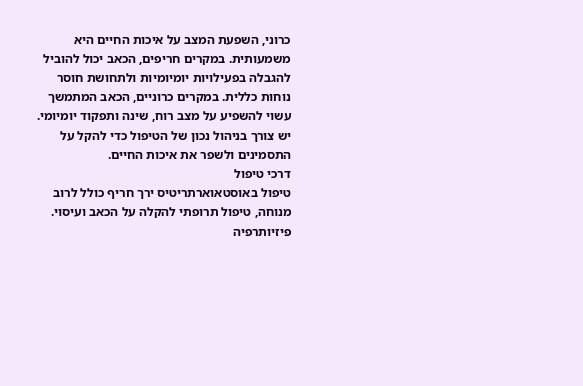כרוני, השפעת המצב על איכות החיים היא משמעותית. במקרים חריפים, הכאב יכול להוביל להגבלה בפעילויות יומיומיות ולתחושת חוסר נוחות כללית. במקרים כרוניים, הכאב המתמשך עשוי להשפיע על מצב רוח, שינה ותפקוד יומיומי. יש צורך בניהול נכון של הטיפול כדי להקל על התסמינים ולשפר את איכות החיים.
דרכי טיפול
טיפול באוסטאוארתריטיס ירך חריף כולל לרוב מנוחה, טיפול תרופתי להקלה על הכאב ועיסוי. פיזיותרפיה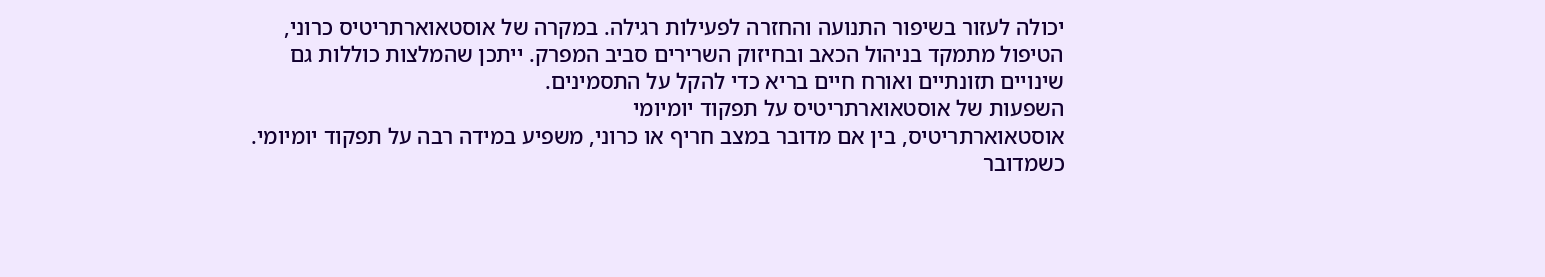יכולה לעזור בשיפור התנועה והחזרה לפעילות רגילה. במקרה של אוסטאוארתריטיס כרוני, הטיפול מתמקד בניהול הכאב ובחיזוק השרירים סביב המפרק. ייתכן שהמלצות כוללות גם שינויים תזונתיים ואורח חיים בריא כדי להקל על התסמינים.
השפעות של אוסטאוארתריטיס על תפקוד יומיומי
אוסטאוארתריטיס, בין אם מדובר במצב חריף או כרוני, משפיע במידה רבה על תפקוד יומיומי. כשמדובר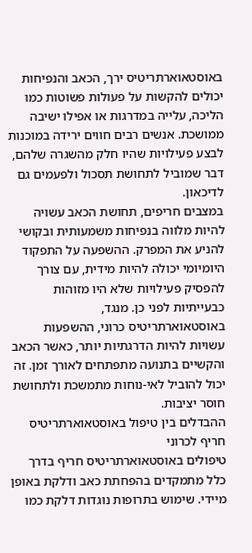באוסטאוארתריטיס ירך, הכאב והנפיחות יכולים להקשות על פעולות פשוטות כמו הליכה, עלייה במדרגות או אפילו ישיבה ממושכת. אנשים רבים חווים ירידה במוכנות לבצע פעילויות שהיו חלק מהשגרה שלהם, דבר שמוביל לתחושת תסכול ולפעמים גם לדיכאון.
במצבים חריפים, תחושת הכאב עשויה להיות מלווה בנפיחות משמעותית ובקושי להניע את המפרק. ההשפעה על התפקוד היומיומי יכולה להיות מידית, עם צורך להפסיק פעילויות שלא היו מזוהות כבעייתיות לפני כן. מנגד, באוסטאוארתריטיס כרוני, ההשפעות עשויות להיות הדרגתיות יותר, כאשר הכאב והקשיים בתנועה מתפתחים לאורך זמן. זה יכול להוביל לאי-נוחות מתמשכת ולתחושת חוסר יציבות.
ההבדלים בין טיפול באוסטאוארתריטיס חריף לכרוני
טיפולים באוסטאוארתריטיס חריף בדרך כלל מתמקדים בהפחתת כאב ודלקת באופן מיידי. שימוש בתרופות נוגדות דלקת כמו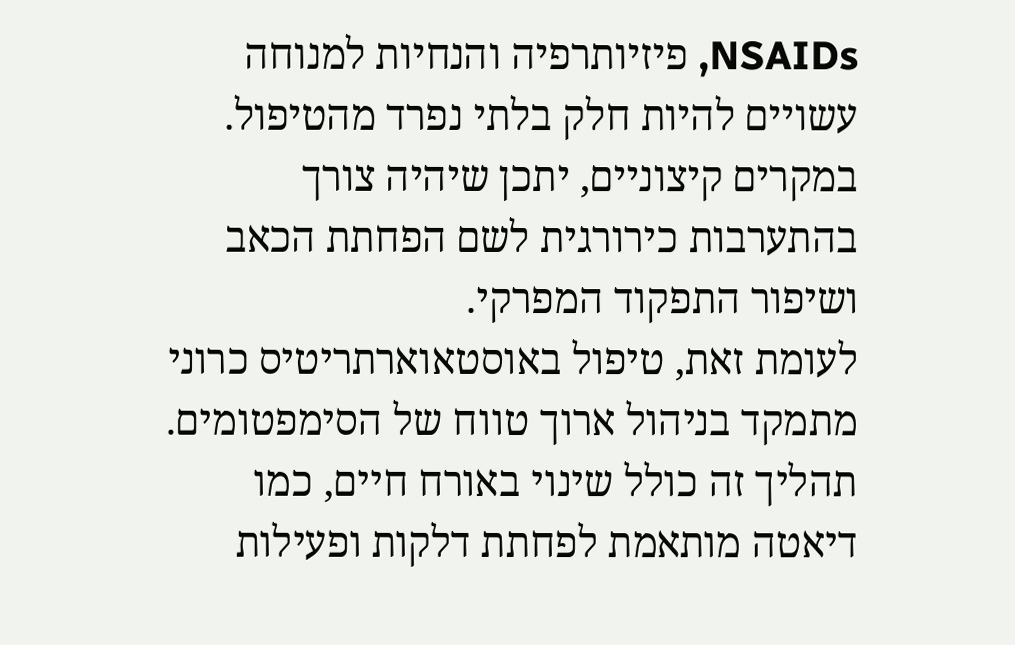NSAIDs, פיזיותרפיה והנחיות למנוחה עשויים להיות חלק בלתי נפרד מהטיפול. במקרים קיצוניים, יתכן שיהיה צורך בהתערבות כירורגית לשם הפחתת הכאב ושיפור התפקוד המפרקי.
לעומת זאת, טיפול באוסטאוארתריטיס כרוני מתמקד בניהול ארוך טווח של הסימפטומים. תהליך זה כולל שינוי באורח חיים, כמו דיאטה מותאמת לפחתת דלקות ופעילות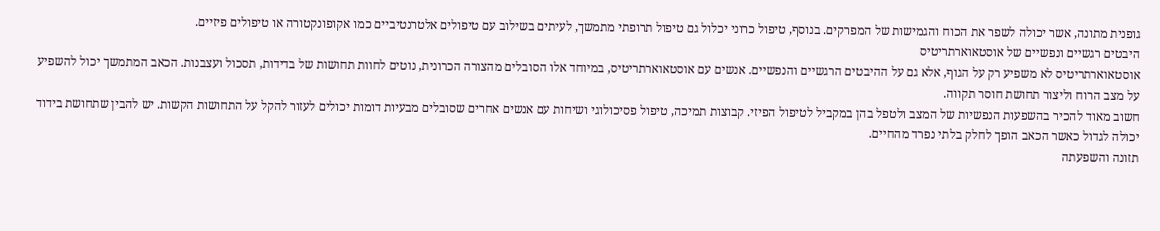גופנית מתונה, אשר יכולה לשפר את הכוח והגמישות של המפרקים. בנוסף, טיפול כרוני יכלול גם טיפול תרופתי מתמשך, לעיתים בשילוב עם טיפולים אלטרנטיביים כמו אקופונקטורה או טיפולים פיזיים.
היבטים רגשיים ונפשיים של אוסטאוארתריטיס
אוסטאוארתריטיס לא משפיע רק על הגוף, אלא גם על ההיבטים הרגשיים והנפשיים. אנשים עם אוסטאוארתריטיס, במיוחד אלו הסובלים מהצורה הכרונית, נוטים לחוות תחושות של בדידות, תסכול ועצבנות. הכאב המתמשך יכול להשפיע על מצב הרוח וליצור תחושת חוסר תקווה.
חשוב מאוד להכיר בהשפעות הנפשיות של המצב ולטפל בהן במקביל לטיפול הפיזי. קבוצות תמיכה, טיפול פסיכולוגי ושיחות עם אנשים אחרים שסובלים מבעיות דומות יכולים לעזור להקל על התחושות הקשות. יש להבין שתחושת בידוד יכולה לגדול כאשר הכאב הופך לחלק בלתי נפרד מהחיים.
תזונה והשפעתה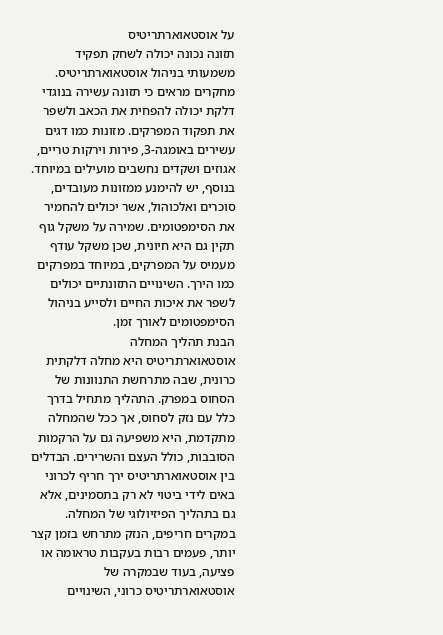על אוסטאוארתריטיס
תזונה נכונה יכולה לשחק תפקיד משמעותי בניהול אוסטאוארתריטיס. מחקרים מראים כי תזונה עשירה בנוגדי דלקת יכולה להפחית את הכאב ולשפר את תפקוד המפרקים. מזונות כמו דגים עשירים באומגה-3, פירות וירקות טריים, אגוזים ושקדים נחשבים מועילים במיוחד.
בנוסף, יש להימנע ממזונות מעובדים, סוכרים ואלכוהול, אשר יכולים להחמיר את הסימפטומים. שמירה על משקל גוף תקין גם היא חיונית, שכן משקל עודף מעמיס על המפרקים, במיוחד במפרקים כמו הירך. השינויים התזונתיים יכולים לשפר את איכות החיים ולסייע בניהול הסימפטומים לאורך זמן.
הבנת תהליך המחלה
אוסטאוארתריטיס היא מחלה דלקתית כרונית, שבה מתרחשת התנוונות של הסחוס במפרק. התהליך מתחיל בדרך כלל עם נזק לסחוס, אך ככל שהמחלה מתקדמת, היא משפיעה גם על הרקמות הסובבות, כולל העצם והשרירים. הבדלים בין אוסטאוארתריטיס ירך חריף לכרוני באים לידי ביטוי לא רק בתסמינים, אלא גם בתהליך הפיזיולוגי של המחלה. במקרים חריפים, הנזק מתרחש בזמן קצר יותר, פעמים רבות בעקבות טראומה או פציעה, בעוד שבמקרה של אוסטאוארתריטיס כרוני, השינויים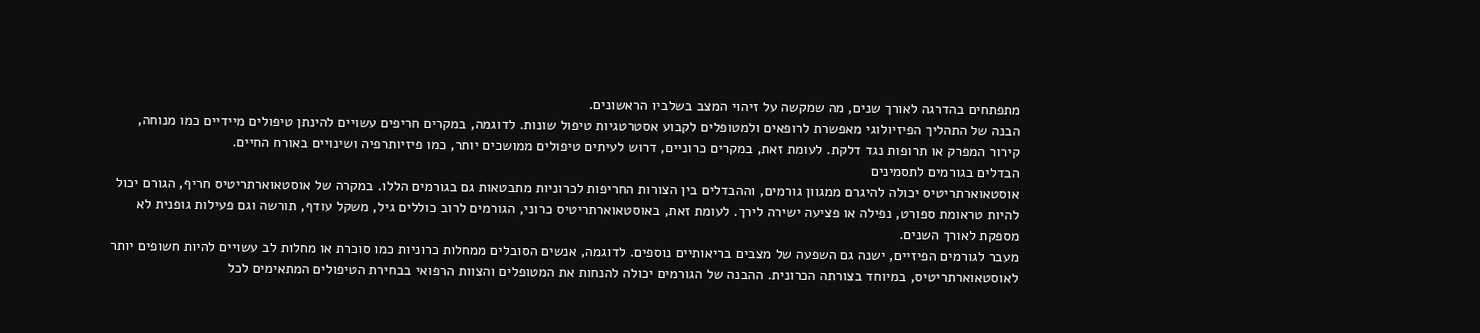מתפתחים בהדרגה לאורך שנים, מה שמקשה על זיהוי המצב בשלביו הראשונים.
הבנה של התהליך הפיזיולוגי מאפשרת לרופאים ולמטופלים לקבוע אסטרטגיות טיפול שונות. לדוגמה, במקרים חריפים עשויים להינתן טיפולים מיידיים כמו מנוחה, קירור המפרק או תרופות נגד דלקת. לעומת זאת, במקרים כרוניים, דרוש לעיתים טיפולים ממושכים יותר, כמו פיזיותרפיה ושינויים באורח החיים.
הבדלים בגורמים לתסמינים
אוסטאוארתריטיס יכולה להיגרם ממגוון גורמים, וההבדלים בין הצורות החריפות לכרוניות מתבטאות גם בגורמים הללו. במקרה של אוסטאוארתריטיס חריף, הגורם יכול להיות טראומת ספורט, נפילה או פציעה ישירה לירך. לעומת זאת, באוסטאוארתריטיס כרוני, הגורמים לרוב כוללים גיל, משקל עודף, תורשה וגם פעילות גופנית לא מספקת לאורך השנים.
מעבר לגורמים הפיזיים, ישנה גם השפעה של מצבים בריאותיים נוספים. לדוגמה, אנשים הסובלים ממחלות כרוניות כמו סוכרת או מחלות לב עשויים להיות חשופים יותר לאוסטאוארתריטיס, במיוחד בצורתה הכרונית. ההבנה של הגורמים יכולה להנחות את המטופלים והצוות הרפואי בבחירת הטיפולים המתאימים לכל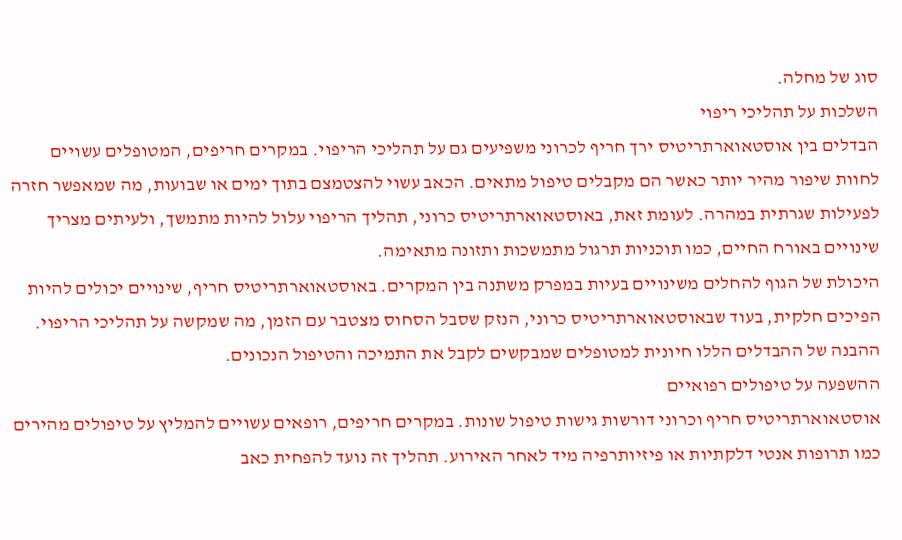סוג של מחלה.
השלכות על תהליכי ריפוי
הבדלים בין אוסטאוארתריטיס ירך חריף לכרוני משפיעים גם על תהליכי הריפוי. במקרים חריפים, המטופלים עשויים לחוות שיפור מהיר יותר כאשר הם מקבלים טיפול מתאים. הכאב עשוי להצטמצם בתוך ימים או שבועות, מה שמאפשר חזרה לפעילות שגרתית במהרה. לעומת זאת, באוסטאוארתריטיס כרוני, תהליך הריפוי עלול להיות מתמשך, ולעיתים מצריך שינויים באורח החיים, כמו תוכניות תרגול מתמשכות ותזונה מתאימה.
היכולת של הגוף להחלים משינויים בעיות במפרק משתנה בין המקרים. באוסטאוארתריטיס חריף, שינויים יכולים להיות הפיכים חלקית, בעוד שבאוסטאוארתריטיס כרוני, הנזק שסבל הסחוס מצטבר עם הזמן, מה שמקשה על תהליכי הריפוי. ההבנה של ההבדלים הללו חיונית למטופלים שמבקשים לקבל את התמיכה והטיפול הנכונים.
ההשפעה על טיפולים רפואיים
אוסטאוארתריטיס חריף וכרוני דורשות גישות טיפול שונות. במקרים חריפים, רופאים עשויים להמליץ על טיפולים מהירים כמו תרופות אנטי דלקתיות או פיזיותרפיה מיד לאחר האירוע. תהליך זה נועד להפחית כאב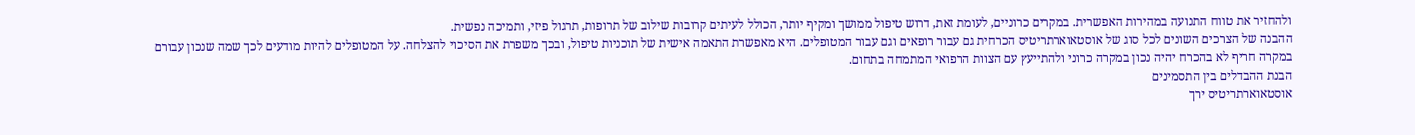ולהחזיר את טווח התנועה במהירות האפשרית. במקרים כרוניים, לעומת זאת, דרוש טיפול ממושך ומקיף יותר, הכולל לעיתים קרובות שילוב של תרופות, תרגול פיזי, ותמיכה נפשית.
ההבנה של הצרכים השונים לכל סוג של אוסטאוארתריטיס הכרחית גם עבור רופאים וגם עבור המטופלים. היא מאפשרת התאמה אישית של תוכניות טיפול, ובכך משפרת את הסיכוי להצלחה. על המטופלים להיות מודעים לכך שמה שנכון עבורם במקרה חריף לא בהכרח יהיה נכון במקרה כרוני ולהתייעץ עם הצוות הרפואי המתמחה בתחום.
הבנת ההבדלים בין התסמינים
אוסטאוארתריטיס ירך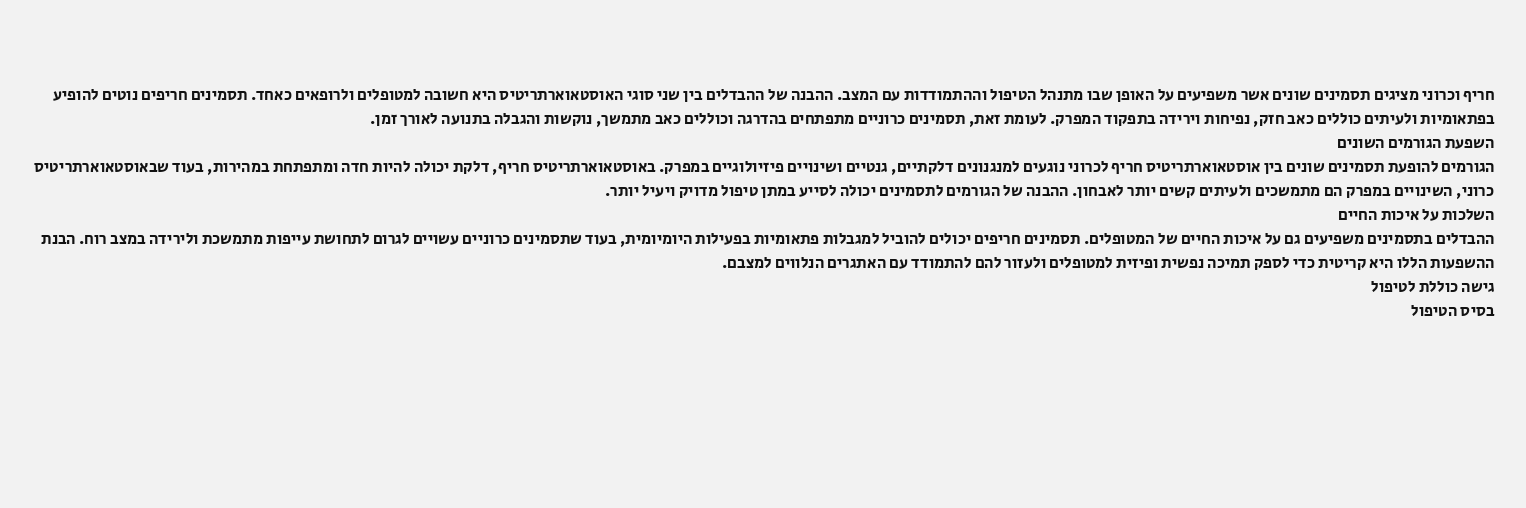חריף וכרוני מציגים תסמינים שונים אשר משפיעים על האופן שבו מתנהל הטיפול וההתמודדות עם המצב. ההבנה של ההבדלים בין שני סוגי האוסטאוארתריטיס היא חשובה למטופלים ולרופאים כאחד. תסמינים חריפים נוטים להופיע בפתאומיות ולעיתים כוללים כאב חזק, נפיחות וירידה בתפקוד המפרק. לעומת זאת, תסמינים כרוניים מתפתחים בהדרגה וכוללים כאב מתמשך, נוקשות והגבלה בתנועה לאורך זמן.
השפעת הגורמים השונים
הגורמים להופעת תסמינים שונים בין אוסטאוארתריטיס חריף לכרוני נוגעים למנגנונים דלקתיים, גנטיים ושינויים פיזיולוגיים במפרק. באוסטאוארתריטיס חריף, דלקת יכולה להיות חדה ומתפתחת במהירות, בעוד שבאוסטאוארתריטיס כרוני, השינויים במפרק הם מתמשכים ולעיתים קשים יותר לאבחון. ההבנה של הגורמים לתסמינים יכולה לסייע במתן טיפול מדויק ויעיל יותר.
השלכות על איכות החיים
ההבדלים בתסמינים משפיעים גם על איכות החיים של המטופלים. תסמינים חריפים יכולים להוביל למגבלות פתאומיות בפעילות היומיומית, בעוד שתסמינים כרוניים עשויים לגרום לתחושת עייפות מתמשכת ולירידה במצב רוח. הבנת ההשפעות הללו היא קריטית כדי לספק תמיכה נפשית ופיזית למטופלים ולעזור להם להתמודד עם האתגרים הנלווים למצבם.
גישה כוללת לטיפול
בסיס הטיפול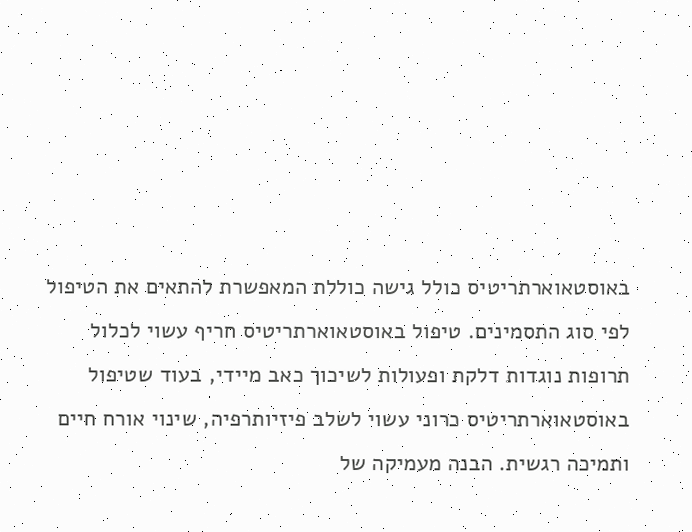באוסטאוארתריטיס כולל גישה כוללת המאפשרת להתאים את הטיפול לפי סוג התסמינים. טיפול באוסטאוארתריטיס חריף עשוי לכלול תרופות נוגדות דלקת ופעולות לשיכוך כאב מיידי, בעוד שטיפול באוסטאוארתריטיס כרוני עשוי לשלב פיזיותרפיה, שינוי אורח חיים ותמיכה רגשית. הבנה מעמיקה של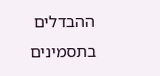ההבדלים בתסמינים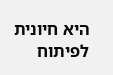היא חיונית לפיתוח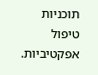תוכניות טיפול אפקטיביות.